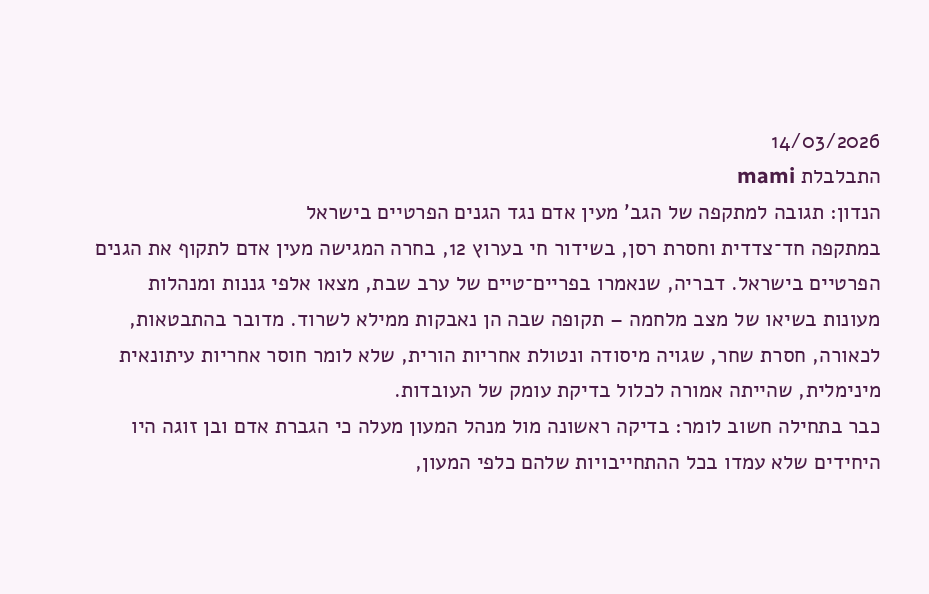14/03/2026
התבלבלת mami
הנדון: תגובה למתקפה של הגב’ מעין אדם נגד הגנים הפרטיים בישראל
במתקפה חד־צדדית וחסרת רסן, בשידור חי בערוץ 12, בחרה המגישה מעין אדם לתקוף את הגנים הפרטיים בישראל. דבריה, שנאמרו בפריים־טיים של ערב שבת, מצאו אלפי גננות ומנהלות מעונות בשיאו של מצב מלחמה – תקופה שבה הן נאבקות ממילא לשרוד. מדובר בהתבטאות, לכאורה, חסרת שחר, שגויה מיסודה ונטולת אחריות הורית, שלא לומר חוסר אחריות עיתונאית מינימלית, שהייתה אמורה לכלול בדיקת עומק של העובדות.
כבר בתחילה חשוב לומר: בדיקה ראשונה מול מנהל המעון מעלה כי הגברת אדם ובן זוגה היו היחידים שלא עמדו בכל ההתחייבויות שלהם כלפי המעון,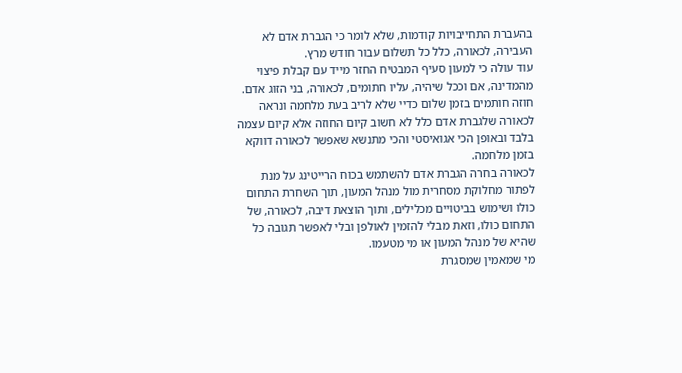בהעברת התחייבויות קודמות, שלא לומר כי הגברת אדם לא העבירה, לכאורה, כלל כל תשלום עבור חודש מרץ.
עוד עולה כי למעון סעיף המבטיח החזר מייד עם קבלת פיצוי מהמדינה, אם וככל שיהיה, עליו חתומים, לכאורה, בני הזוג אדם.
חוזה חותמים בזמן שלום כדיי שלא לריב בעת מלחמה ונראה לכאורה שלגברת אדם כלל לא חשוב קיום החוזה אלא קיום עצמה בלבד ובאופן הכי אגואיסטי והכי מתנשא שאפשר לכאורה דווקא בזמן מלחמה.
לכאורה בחרה הגברת אדם להשתמש בכוח הרייטינג על מנת לפתור מחלוקת מסחרית מול מנהל המעון, תוך השחרת התחום כולו ושימוש בביטויים מכלילים, ותוך הוצאת דיבה, לכאורה, של התחום כולו, וזאת מבלי להזמין לאולפן ובלי לאפשר תגובה כל שהיא של מנהל המעון או מי מטעמו.
מי שמאמין שמסגרת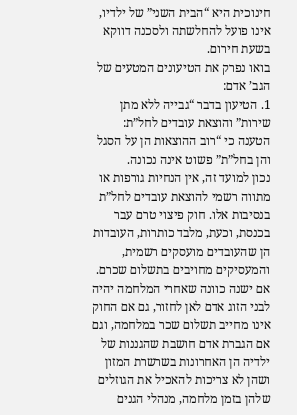חינוכית היא “הבית השני” של ילדיו, אינו פועל להחלשתה ולסכנה דווקא בשעת חירום.
בואו נפרק את הטיעונים המטעים של הגב’ אדם:
1. הטיעון בדבר “גבייה ללא מתן שירות” והוצאת עובדים לחל”ת:
הטענה כי “רוב ההוצאות הן על הסגל והן בחל”ת” פשוט אינה נכונה.
נכון למועד זה, אין הנחיות גורפות או מתווה רשמי להוצאת עובדים לחל”ת בנסיבות אלו. חוק פיצוי טרם עבר בכנסת, וכעת, מלבד כותרות, העובדות הן שהעובדים מועסקים רשמית, והמעסיקים מחויבים בתשלום שכרם. אם ישנה כוונה שאחרי המלחמה יהיה לבני הזוג אדם לאן לחזור, גם אם החוק אינו מחייב תשלום שכר במלחמה, וגם אם הגברת אדם חושבת שהגננות של ילדיה הן האחרונות בשרשרת המזון ושהן לא צריכות להאכיל את הגוזלים שלהן בזמן מלחמה, מנהלי הגנים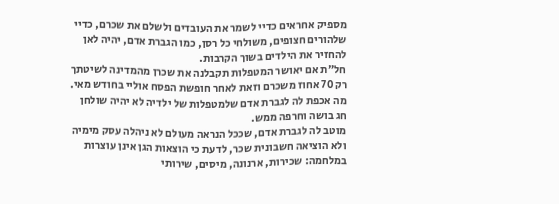מספיק אחראים כדיי לשמר את העובדים ולשלם את שכרם, כדיי שלהורים חצופים, משולחי כל רסן, כמו הגברת אדם, יהיה לאן להחזיר את הילדים בשוך הקרבות.
חל״ת אם יאושר המטפלות תקבלנה את שכרן מהמדינה לשיטתך רק 70 אחוז משכרם וזאת לאחר חופשת הפסח אוליי בחודש מאי.
מה אכפת לה לגברת אדם שלמטפלות של ילדיה לא יהיה שולחן חג בושה וחרפה ממש.
מוטב לה לגברת אדם, שככל הנראה מעולם לא ניהלה עסק מימיה ולא הוציאה חשבונית שכר, לדעת כי הוצאות הגן אינן עוצרות במלחמה: שכירות, ארנונה, מיסים, שירותי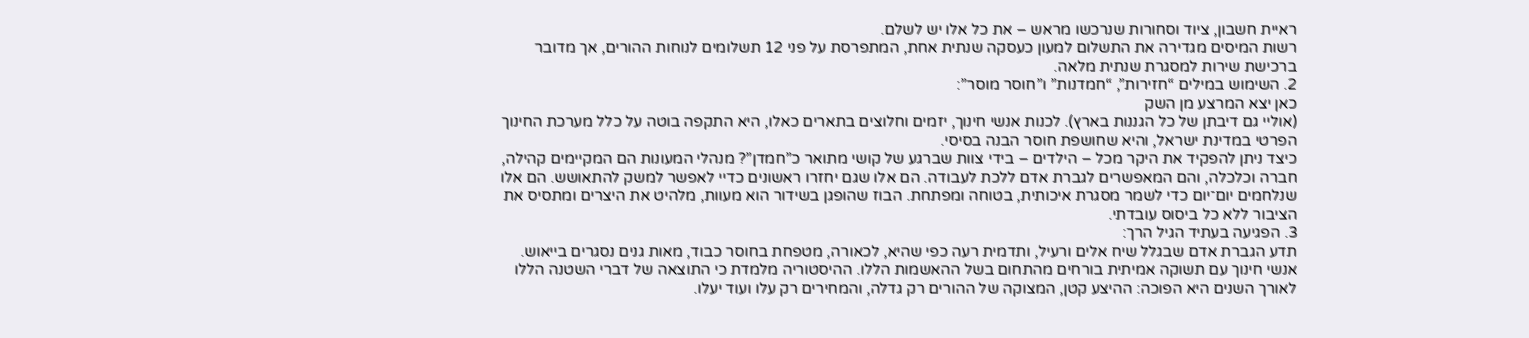ראיית חשבון, ציוד וסחורות שנרכשו מראש – את כל אלו יש לשלם.
רשות המיסים מגדירה את התשלום למעון כעסקה שנתית אחת, המתפרסת על פני 12 תשלומים לנוחות ההורים, אך מדובר ברכישת שירות למסגרת שנתית מלאה.
2. השימוש במילים “חזירות”, “חמדנות” ו”חוסר מוסר”:
כאן יצא המרצע מן השק
(אוליי גם דיבתן של כל הגננות בארץ). לכנות אנשי חינוך, יזמים וחלוצים בתארים כאלו, היא התקפה בוטה על כלל מערכת החינוך הפרטי במדינת ישראל, והיא שחושפת חוסר הבנה בסיסי.
כיצד ניתן להפקיד את היקר מכל – הילדים – בידי צוות שברגע של קושי מתואר כ”חמדן”? מנהלי המעונות הם המקיימים קהילה, חברה וכלכלה, והם המאפשרים לגברת אדם ללכת לעבודה. הם אלו שגם יחזרו ראשונים כדיי לאפשר למשק להתאושש. הם אלו שנלחמים יום־יום כדי לשמר מסגרת איכותית, בטוחה ומפתחת. הבוז שהופגן בשידור הוא מעוות, מלהיט את היצרים ומתסיס את הציבור ללא כל ביסוס עובדתי.
3. הפגיעה בעתיד הגיל הרך:
תדע הגברת אדם שבגלל שיח אלים ורעיל, ותדמית רעה כפי שהיא, לכאורה, מטפחת בחוסר כבוד, מאות גנים נסגרים בייאוש. אנשי חינוך עם תשוקה אמיתית בורחים מהתחום בשל ההאשמות הללו. ההיסטוריה מלמדת כי התוצאה של דברי השטנה הללו לאורך השנים היא הפוכה: ההיצע קטן, המצוקה של ההורים רק גדלה, והמחירים רק עלו ועוד יעלו.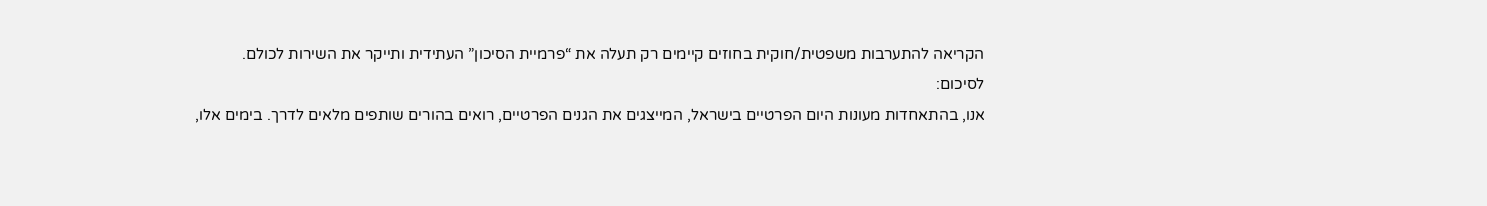הקריאה להתערבות משפטית/חוקית בחוזים קיימים רק תעלה את “פרמיית הסיכון” העתידית ותייקר את השירות לכולם.
לסיכום:
אנו, בהתאחדות מעונות היום הפרטיים בישראל, המייצגים את הגנים הפרטיים, רואים בהורים שותפים מלאים לדרך. בימים אלו,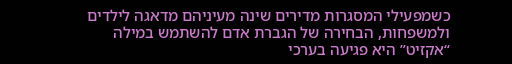כשמפעילי המסגרות מדירים שינה מעיניהם מדאגה לילדים ולמשפחות, הבחירה של הגברת אדם להשתמש במילה “אקזיט” היא פגיעה בערכי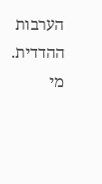הערבות ההדדית. מי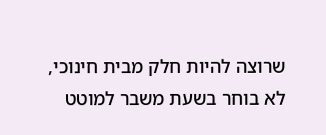שרוצה להיות חלק מבית חינוכי, לא בוחר בשעת משבר למוטט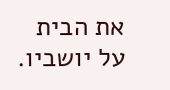את הבית על יושביו.